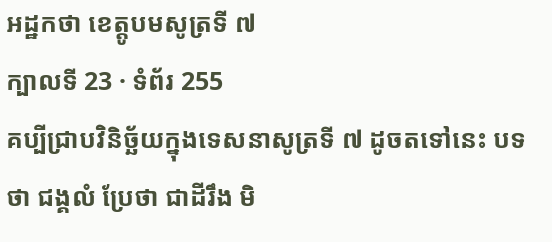អដ្ឋកថា ខេត្តូបមសូត្រទី ៧
ក្បាលទី 23 · ទំព័រ 255
គប្បីជ្រាបវិនិច្ឆ័យក្នុងទេសនាសូត្រទី ៧ ដូចតទៅនេះ បទថា ជង្គលំ ប្រែថា ជាដីរឹង មិ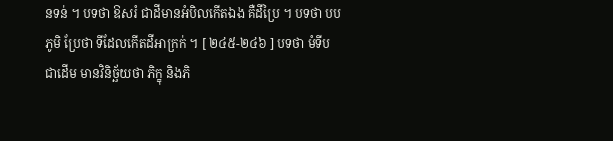នទន់ ។ បទថា ឱសរំ ជាដីមានអំបិលកើតឯង គឺដីប្រៃ ។ បទថា បបភូមិ ប្រែថា ទីដែលកើតដីអាក្រក់ ។ [ ២៤៥-២៤៦ ] បទថា មំទីប ជាដើម មានវិនិច្ឆ័យថា ភិក្ខុ និងភិ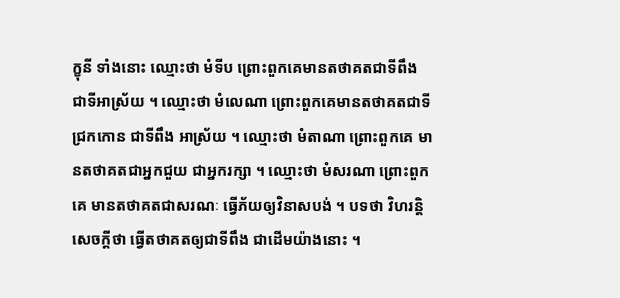ក្ខុនី ទាំងនោះ ឈ្មោះថា មំទីប ព្រោះពួកគេមានតថាគតជាទីពឹង ជាទីអាស្រ័យ ។ ឈ្មោះថា មំលេណា ព្រោះពួកគេមានតថាគតជាទីជ្រកកោន ជាទីពឹង អាស្រ័យ ។ ឈ្មោះថា មំតាណា ព្រោះពួកគេ មានតថាគតជាអ្នកជួយ ជាអ្នករក្សា ។ ឈ្មោះថា មំសរណា ព្រោះពួកគេ មានតថាគតជាសរណៈ ធ្វើភ័យឲ្យវិនាសបង់ ។ បទថា វិហរន្តិ សេចក្តីថា ធ្វើតថាគតឲ្យជាទីពឹង ជាដើមយ៉ាងនោះ ។